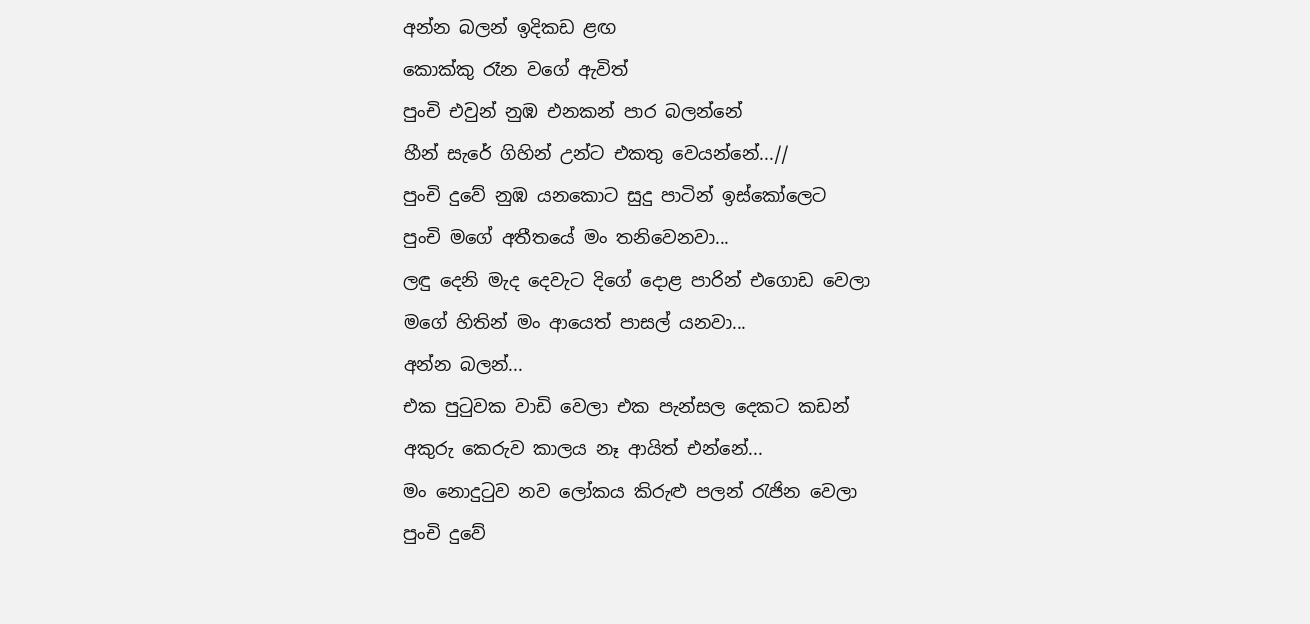අන්න බලන් ඉදිකඩ ළඟ
කොක්කු රෑන වගේ ඇවිත්
පුංචි එවුන් නුඹ එනකන් පාර බලන්නේ
හීන් සැරේ ගිහින් උන්ට එකතු වෙයන්නේ...//
පුංචි දුවේ නුඹ යනකොට සුදු පාටින් ඉස්කෝලෙට
පුංචි මගේ අතීතයේ මං තනිවෙනවා...
ලඳු දෙනි මැද දෙවැට දිගේ දොළ පාරින් එගොඩ වෙලා
මගේ හිතින් මං ආයෙත් පාසල් යනවා...
අන්න බලන්...
එක පුටුවක වාඩි වෙලා එක පැන්සල දෙකට කඩන්
අකුරු කෙරුව කාලය නෑ ආයිත් එන්නේ...
මං නොදුටුව නව ලෝකය කිරුළු පලන් රැජින වෙලා
පුංචි දුවේ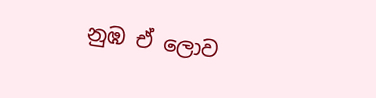නුඹ ඒ ලොව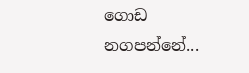ගොඩ නගපන්නේ...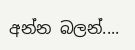අන්න බලන්....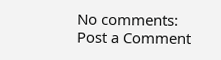No comments:
Post a Comment